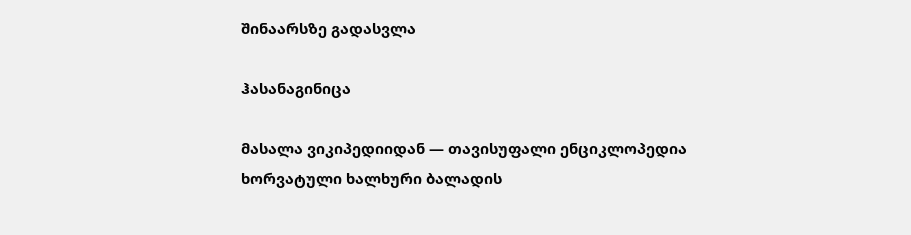შინაარსზე გადასვლა

ჰასანაგინიცა

მასალა ვიკიპედიიდან — თავისუფალი ენციკლოპედია
ხორვატული ხალხური ბალადის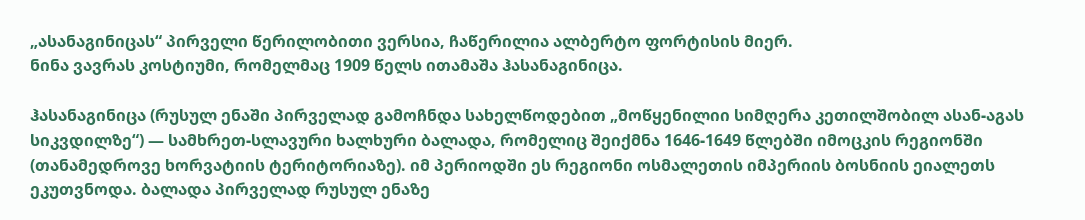„ასანაგინიცას“ პირველი წერილობითი ვერსია, ჩაწერილია ალბერტო ფორტისის მიერ.
ნინა ვავრას კოსტიუმი, რომელმაც 1909 წელს ითამაშა ჰასანაგინიცა.

ჰასანაგინიცა (რუსულ ენაში პირველად გამოჩნდა სახელწოდებით „მოწყენილიი სიმღერა კეთილშობილ ასან-აგას სიკვდილზე“) — სამხრეთ-სლავური ხალხური ბალადა, რომელიც შეიქმნა 1646-1649 წლებში იმოცკის რეგიონში (თანამედროვე ხორვატიის ტერიტორიაზე). იმ პერიოდში ეს რეგიონი ოსმალეთის იმპერიის ბოსნიის ეიალეთს ეკუთვნოდა. ბალადა პირველად რუსულ ენაზე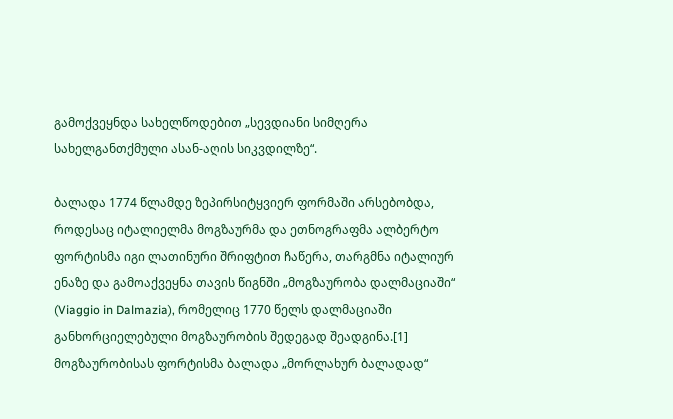გამოქვეყნდა სახელწოდებით „სევდიანი სიმღერა სახელგანთქმული ასან-აღის სიკვდილზე“.

ბალადა 1774 წლამდე ზეპირსიტყვიერ ფორმაში არსებობდა, როდესაც იტალიელმა მოგზაურმა და ეთნოგრაფმა ალბერტო ფორტისმა იგი ლათინური შრიფტით ჩაწერა, თარგმნა იტალიურ ენაზე და გამოაქვეყნა თავის წიგნში „მოგზაურობა დალმაციაში“ (Viaggio in Dalmazia), რომელიც 1770 წელს დალმაციაში განხორციელებული მოგზაურობის შედეგად შეადგინა.[1] მოგზაურობისას ფორტისმა ბალადა „მორლახურ ბალადად“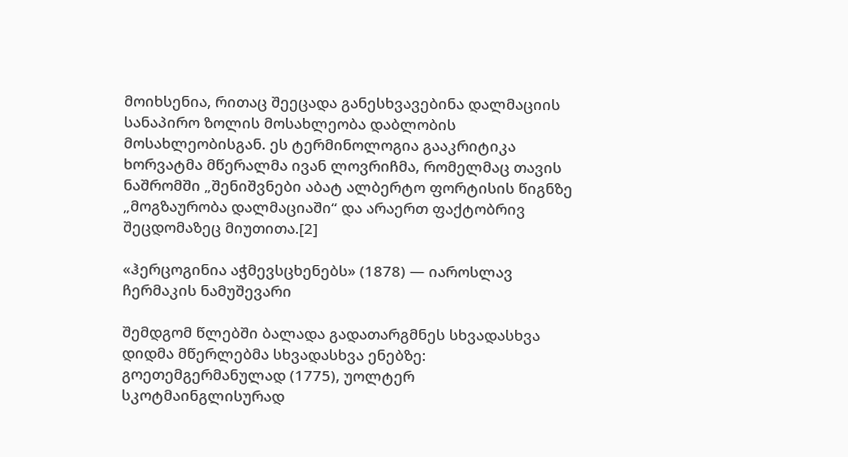მოიხსენია, რითაც შეეცადა განესხვავებინა დალმაციის სანაპირო ზოლის მოსახლეობა დაბლობის მოსახლეობისგან. ეს ტერმინოლოგია გააკრიტიკა ხორვატმა მწერალმა ივან ლოვრიჩმა, რომელმაც თავის ნაშრომში „შენიშვნები აბატ ალბერტო ფორტისის წიგნზე „მოგზაურობა დალმაციაში“ და არაერთ ფაქტობრივ შეცდომაზეც მიუთითა.[2]

«ჰერცოგინია აჭმევსცხენებს» (1878) — იაროსლავ ჩერმაკის ნამუშევარი

შემდგომ წლებში ბალადა გადათარგმნეს სხვადასხვა დიდმა მწერლებმა სხვადასხვა ენებზე: გოეთემგერმანულად (1775), უოლტერ სკოტმაინგლისურად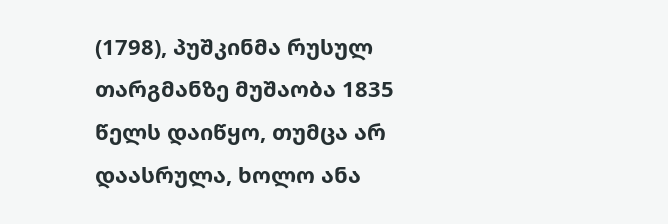(1798), პუშკინმა რუსულ თარგმანზე მუშაობა 1835 წელს დაიწყო, თუმცა არ დაასრულა, ხოლო ანა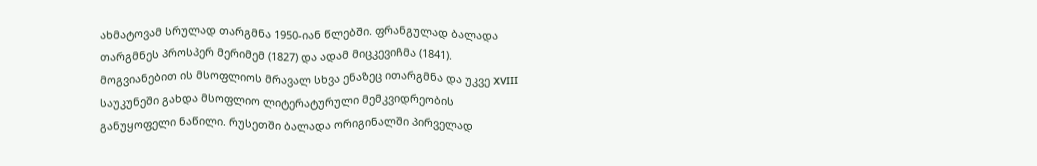ახმატოვამ სრულად თარგმნა 1950-იან წლებში. ფრანგულად ბალადა თარგმნეს პროსპერ მერიმემ (1827) და ადამ მიცკევიჩმა (1841). მოგვიანებით ის მსოფლიოს მრავალ სხვა ენაზეც ითარგმნა და უკვე XVIII საუკუნეში გახდა მსოფლიო ლიტერატურული მემკვიდრეობის განუყოფელი ნაწილი. რუსეთში ბალადა ორიგინალში პირველად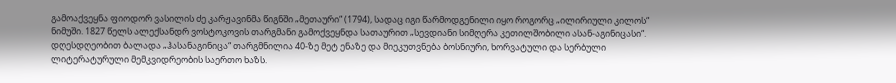გამოაქვეყნა ფიოდორ ვასილის ძე კარჟავინმა წიგნში „მეთაური“ (1794), სადაც იგი წარმოდგენილი იყო როგორც „ილირიული კილოს“ ნიმუში. 1827 წელს ალექსანდრ ვოსტოკოვის თარგმანი გამოქვეყნდა სათაურით „სევდიანი სიმღერა კეთილშობილი ასან-აგინიცასი“. დღესდღეობით ბალადა „ჰასანაგინიცა“ თარგმნილია 40-ზე მეტ ენაზე და მიეკუთვნება ბოსნიური, ხორვატული და სერბული ლიტერატურული მემკვიდრეობის საერთო ხაზს.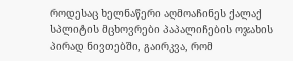როდესაც ხელნაწერი აღმოაჩინეს ქალაქ სპლიტის მცხოვრები პაპალიჩების ოჯახის პირად ნივთებში, გაირკვა, რომ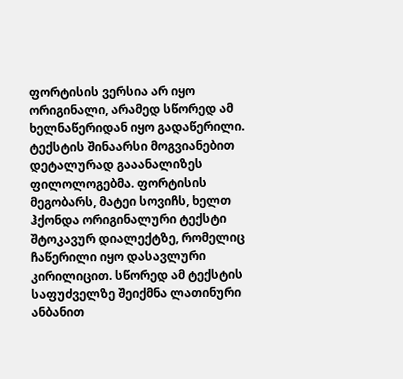ფორტისის ვერსია არ იყო ორიგინალი, არამედ სწორედ ამ ხელნაწერიდან იყო გადაწერილი. ტექსტის შინაარსი მოგვიანებით დეტალურად გააანალიზეს ფილოლოგებმა. ფორტისის მეგობარს, მატეი სოვიჩს, ხელთ ჰქონდა ორიგინალური ტექსტი შტოკავურ დიალექტზე, რომელიც ჩაწერილი იყო დასავლური კირილიცით. სწორედ ამ ტექსტის საფუძველზე შეიქმნა ლათინური ანბანით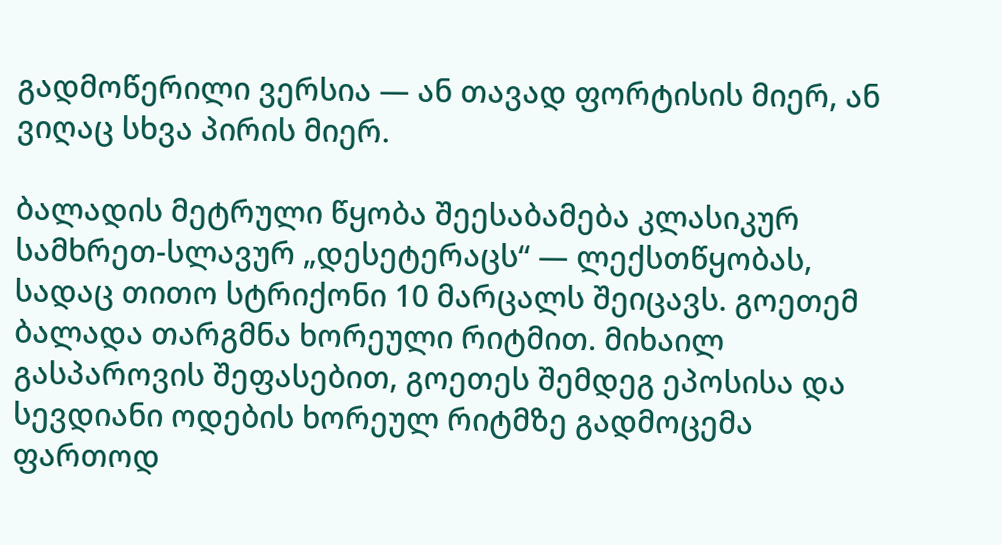გადმოწერილი ვერსია — ან თავად ფორტისის მიერ, ან ვიღაც სხვა პირის მიერ.

ბალადის მეტრული წყობა შეესაბამება კლასიკურ სამხრეთ-სლავურ „დესეტერაცს“ — ლექსთწყობას, სადაც თითო სტრიქონი 10 მარცალს შეიცავს. გოეთემ ბალადა თარგმნა ხორეული რიტმით. მიხაილ გასპაროვის შეფასებით, გოეთეს შემდეგ ეპოსისა და სევდიანი ოდების ხორეულ რიტმზე გადმოცემა ფართოდ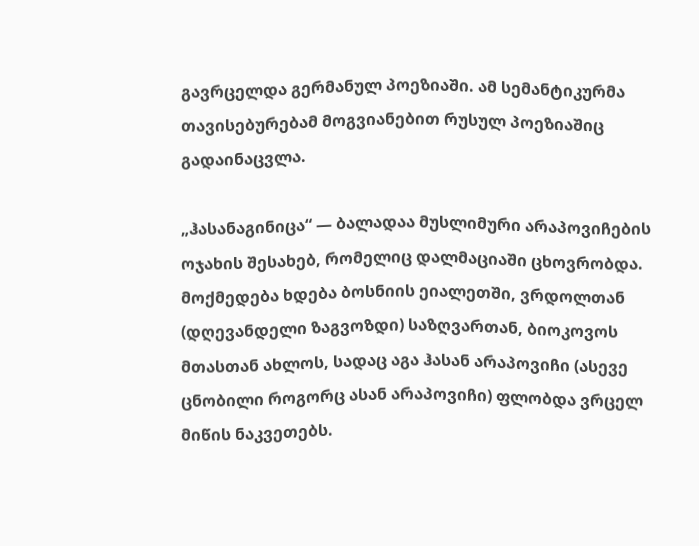გავრცელდა გერმანულ პოეზიაში. ამ სემანტიკურმა თავისებურებამ მოგვიანებით რუსულ პოეზიაშიც გადაინაცვლა.

„ჰასანაგინიცა“ — ბალადაა მუსლიმური არაპოვიჩების ოჯახის შესახებ, რომელიც დალმაციაში ცხოვრობდა. მოქმედება ხდება ბოსნიის ეიალეთში, ვრდოლთან (დღევანდელი ზაგვოზდი) საზღვართან, ბიოკოვოს მთასთან ახლოს, სადაც აგა ჰასან არაპოვიჩი (ასევე ცნობილი როგორც ასან არაპოვიჩი) ფლობდა ვრცელ მიწის ნაკვეთებს.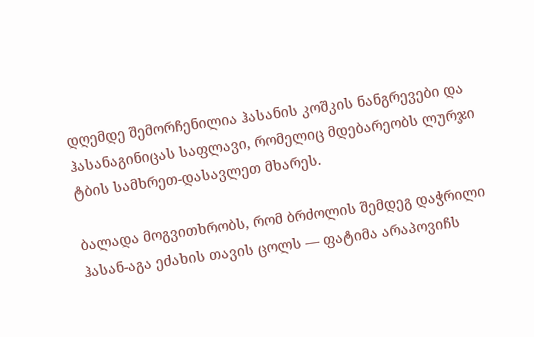დღემდე შემორჩენილია ჰასანის კოშკის ნანგრევები და ჰასანაგინიცას საფლავი, რომელიც მდებარეობს ლურჯი ტბის სამხრეთ-დასავლეთ მხარეს.

ბალადა მოგვითხრობს, რომ ბრძოლის შემდეგ დაჭრილი ჰასან-აგა ეძახის თავის ცოლს — ფატიმა არაპოვიჩს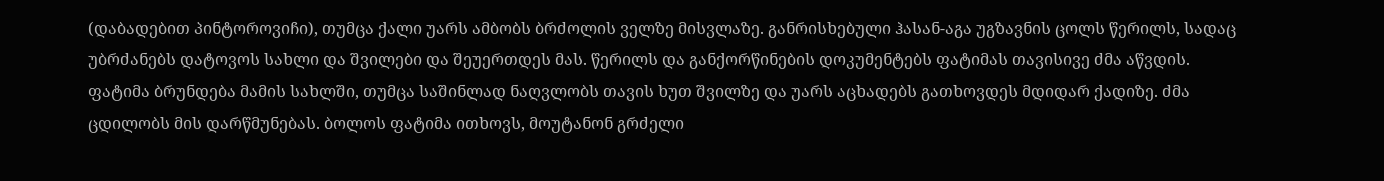(დაბადებით პინტოროვიჩი), თუმცა ქალი უარს ამბობს ბრძოლის ველზე მისვლაზე. განრისხებული ჰასან-აგა უგზავნის ცოლს წერილს, სადაც უბრძანებს დატოვოს სახლი და შვილები და შეუერთდეს მას. წერილს და განქორწინების დოკუმენტებს ფატიმას თავისივე ძმა აწვდის. ფატიმა ბრუნდება მამის სახლში, თუმცა საშინლად ნაღვლობს თავის ხუთ შვილზე და უარს აცხადებს გათხოვდეს მდიდარ ქადიზე. ძმა ცდილობს მის დარწმუნებას. ბოლოს ფატიმა ითხოვს, მოუტანონ გრძელი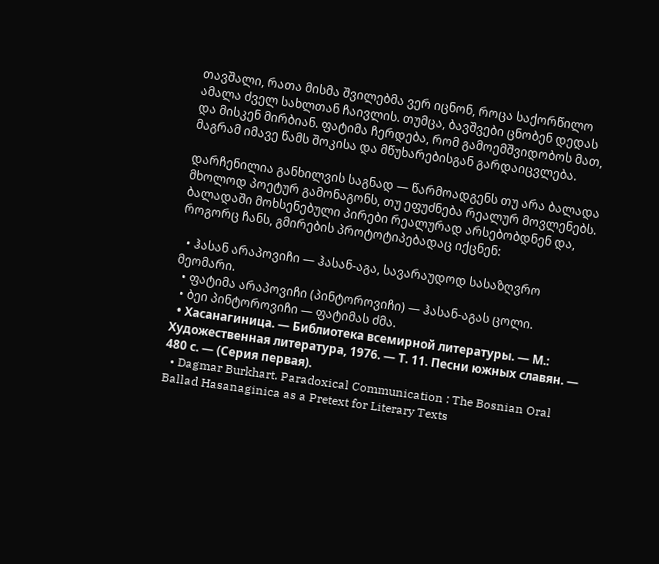თავშალი, რათა მისმა შვილებმა ვერ იცნონ, როცა საქორწილო ამალა ძველ სახლთან ჩაივლის. თუმცა, ბავშვები ცნობენ დედას და მისკენ მირბიან. ფატიმა ჩერდება, რომ გამოემშვიდობოს მათ, მაგრამ იმავე წამს შოკისა და მწუხარებისგან გარდაიცვლება.

დარჩენილია განხილვის საგნად — წარმოადგენს თუ არა ბალადა მხოლოდ პოეტურ გამონაგონს, თუ ეფუძნება რეალურ მოვლენებს. ბალადაში მოხსენებული პირები რეალურად არსებობდნენ და, როგორც ჩანს, გმირების პროტოტიპებადაც იქცნენ:

  • ჰასან არაპოვიჩი — ჰასან-აგა, სავარაუდოდ სასაზღვრო მეომარი.
  • ფატიმა არაპოვიჩი (პინტოროვიჩი) — ჰასან-აგას ცოლი.
  • ბეი პინტოროვიჩი — ფატიმას ძმა.
  • Хасанагиница. — Библиотека всемирной литературы. — М.: Художественная литература, 1976. — Т. 11. Песни южных славян. — 480 с. — (Серия первая).
  • Dagmar Burkhart. Paradoxical Communication : The Bosnian Oral Ballad Hasanaginica as a Pretext for Literary Texts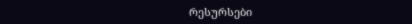რესურსები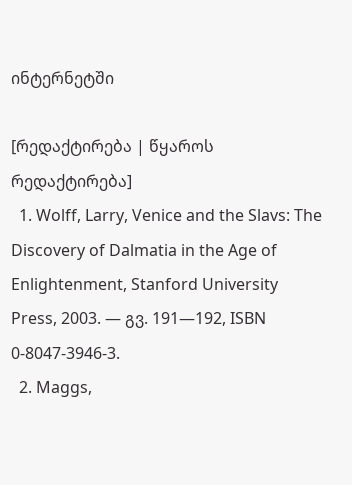ინტერნეტში

[რედაქტირება | წყაროს რედაქტირება]
  1. Wolff, Larry, Venice and the Slavs: The Discovery of Dalmatia in the Age of Enlightenment, Stanford University Press, 2003. — გვ. 191—192, ISBN 0-8047-3946-3.
  2. Maggs,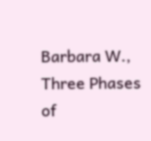Barbara W., Three Phases of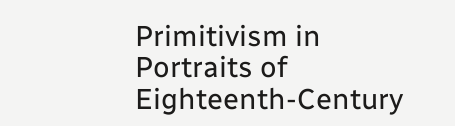Primitivism in Portraits of Eighteenth-Century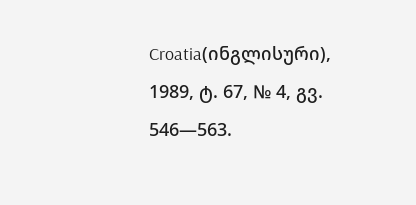Croatia(ინგლისური), 1989, ტ. 67, № 4, გვ. 546—563.